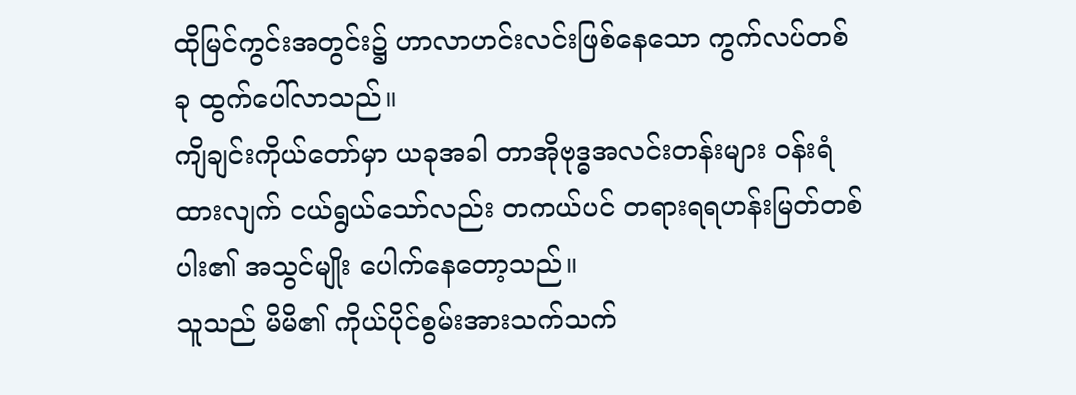ထိုမြင်ကွင်းအတွင်း၌ ဟာလာဟင်းလင်းဖြစ်နေသော ကွက်လပ်တစ်ခု ထွက်ပေါ်လာသည်။
ကျိချင်းကိုယ်တော်မှာ ယခုအခါ တာအိုဗုဒ္ဓအလင်းတန်းများ ဝန်းရံထားလျက် ငယ်ရွယ်သော်လည်း တကယ်ပင် တရားရရဟန်းမြတ်တစ်ပါး၏ အသွင်မျိုး ပေါက်နေတော့သည်။
သူသည် မိမိ၏ ကိုယ်ပိုင်စွမ်းအားသက်သက်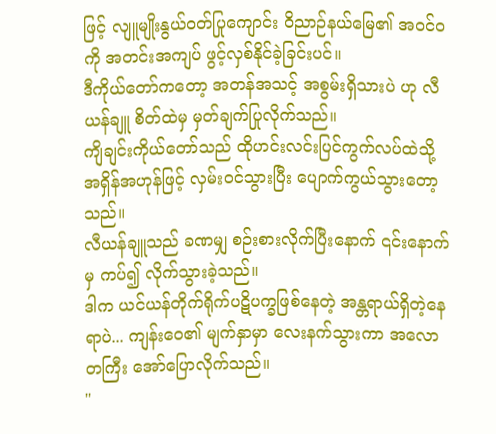ဖြင့် လျူမျိုးနွယ်ဝတ်ပြုကျောင်း ဝိညာဉ်နယ်မြေ၏ အဝင်ဝကို အတင်းအကျပ် ဖွင့်လှစ်နိုင်ခဲ့ခြင်းပင်။
ဒီကိုယ်တော်ကတော့ အတန်အသင့် အစွမ်းရှိသားပဲ ဟု လီယန်ချူ စိတ်ထဲမှ မှတ်ချက်ပြုလိုက်သည်။
ကျိချင်းကိုယ်တော်သည် ထိုဟင်းလင်းပြင်ကွက်လပ်ထဲသို့ အရှိန်အဟုန်ဖြင့် လှမ်းဝင်သွားပြီး ပျောက်ကွယ်သွားတော့သည်။
လီယန်ချူသည် ခဏမျှ စဉ်းစားလိုက်ပြီးနောက် ၎င်းနောက်မှ ကပ်၍ လိုက်သွားခဲ့သည်။
ဒါက ယင်ယန်တိုက်ရိုက်ပဋိပက္ခဖြစ်နေတဲ့ အန္တရာယ်ရှိတဲ့နေရာပဲ... ကျန်းဝေ၏ မျက်နှာမှာ လေးနက်သွားကာ အလောတကြီး အော်ပြောလိုက်သည်။
"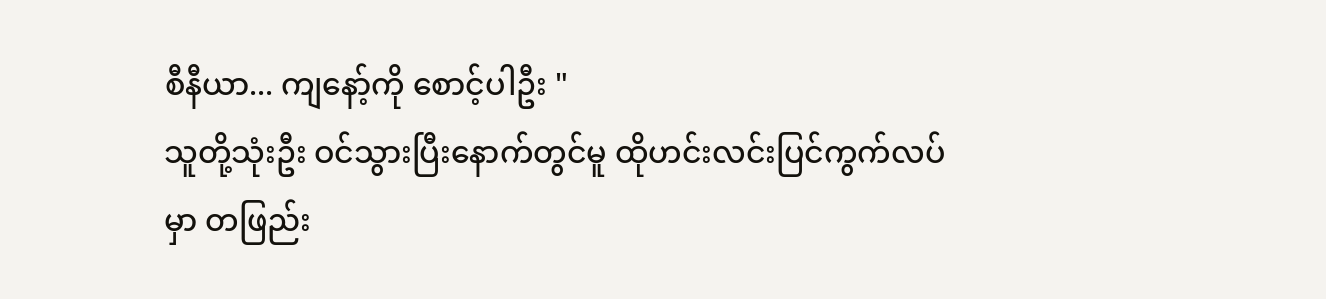စီနီယာ... ကျနော့်ကို စောင့်ပါဦး "
သူတို့သုံးဦး ဝင်သွားပြီးနောက်တွင်မူ ထိုဟင်းလင်းပြင်ကွက်လပ်မှာ တဖြည်း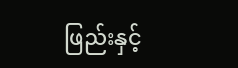ဖြည်းနှင့်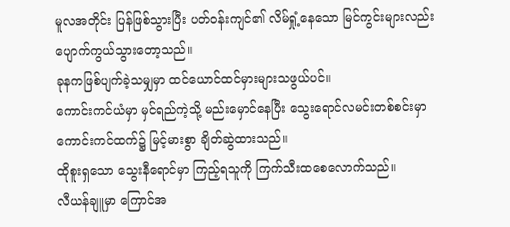မူလအတိုင်း ပြန်ဖြစ်သွားပြီး ပတ်ဝန်းကျင်၏ လိမ်ရှုံ့နေသော မြင်ကွင်းများလည်း ပျောက်ကွယ်သွားတော့သည်။
ခုနကဖြစ်ပျက်ခဲ့သမျှမှာ ထင်ယောင်ထင်မှားများသဖွယ်ပင်။
ကောင်းကင်ယံမှာ မှင်ရည်ကဲ့သို့ မည်းမှောင်နေပြီး သွေးရောင်လမင်းတစ်စင်းမှာ ကောင်းကင်ထက်၌ မြင့်မားစွာ ချိတ်ဆွဲထားသည်။
ထိုစူးရှသော သွေးနီရောင်မှာ ကြည့်ရသူကို ကြက်သီးထစေလောက်သည်။
လီယန်ချူမှာ ကြောင်အ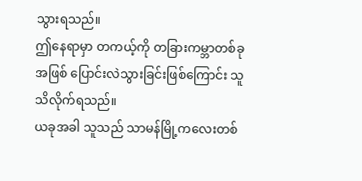သွားရသည်။
ဤနေရာမှာ တကယ့်ကို တခြားကမ္ဘာတစ်ခု အဖြစ် ပြောင်းလဲသွားခြင်းဖြစ်ကြောင်း သူ သိလိုက်ရသည်။
ယခုအခါ သူသည် သာမန်မြို့ကလေးတစ်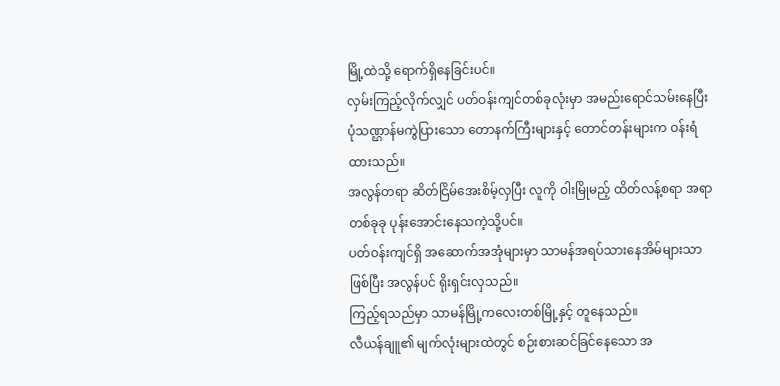မြို့ထဲသို့ ရောက်ရှိနေခြင်းပင်။
လှမ်းကြည့်လိုက်လျှင် ပတ်ဝန်းကျင်တစ်ခုလုံးမှာ အမည်းရောင်သမ်းနေပြီး ပုံသဏ္ဌာန်မကွဲပြားသော တောနက်ကြီးများနှင့် တောင်တန်းများက ဝန်းရံထားသည်။
အလွန်တရာ ဆိတ်ငြိမ်အေးစိမ့်လှပြီး လူကို ဝါးမြိုမည့် ထိတ်လန့်စရာ အရာတစ်ခုခု ပုန်းအောင်းနေသကဲ့သို့ပင်။
ပတ်ဝန်းကျင်ရှိ အဆောက်အအုံများမှာ သာမန်အရပ်သားနေအိမ်များသာဖြစ်ပြီး အလွန်ပင် ရိုးရှင်းလှသည်။
ကြည့်ရသည်မှာ သာမန်မြို့ကလေးတစ်မြို့နှင့် တူနေသည်။
လီယန်ချူ၏ မျက်လုံးများထဲတွင် စဉ်းစားဆင်ခြင်နေသော အ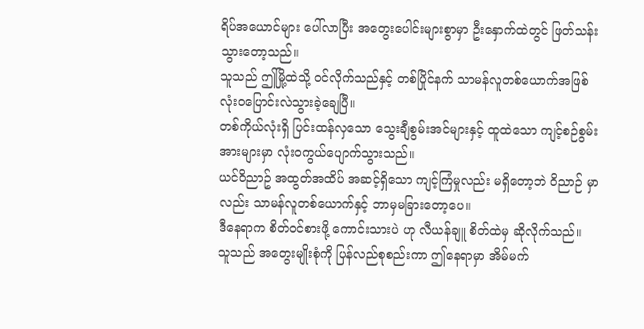ရိပ်အယောင်များ ပေါ်လာပြီး အတွေးပေါင်းများစွာမှာ ဦးနှောက်ထဲတွင် ဖြတ်သန်းသွားတော့သည်။
သူသည် ဤမြို့ထဲသို့ ဝင်လိုက်သည်နှင့် တစ်ပြိုင်နက် သာမန်လူတစ်ယောက်အဖြစ် လုံးဝပြောင်းလဲသွားခဲ့ချေပြီ။
တစ်ကိုယ်လုံးရှိ ပြင်းထန်လှသော သွေးချီစွမ်းအင်များနှင့် ထူထဲသော ကျင့်စဉ်စွမ်းအားများမှာ လုံးဝကွယ်ပျောက်သွားသည်။
ယင်ဝိညာဥ် အထွတ်အထိပ် အဆင့်ရှိသော ကျင့်ကြံမှုလည်း မရှိတော့ဘဲ ဝိညာဉ် မှာလည်း သာမန်လူတစ်ယောက်နှင့် ဘာမှမခြားတော့ပေ။
ဒီနေရာက စိတ်ဝင်စားဖို့ ကောင်းသားပဲ ဟု လီယန်ချူ စိတ်ထဲမှ ဆိုလိုက်သည်။
သူသည် အတွေးမျိုးစုံကို ပြန်လည်စုစည်းကာ ဤနေရာမှာ အိမ်မက်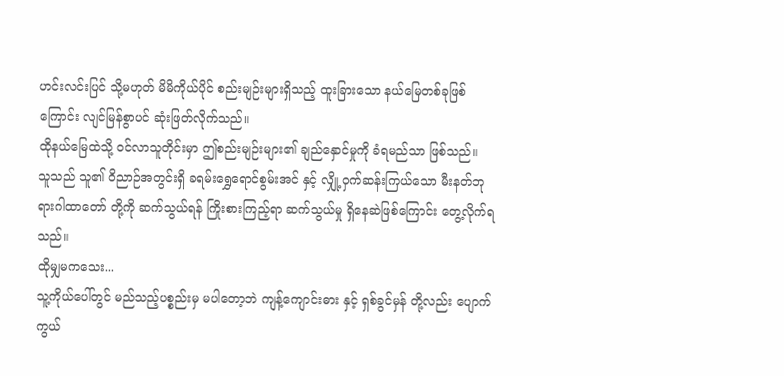ဟင်းလင်းပြင် သို့မဟုတ် မိမိကိုယ်ပိုင် စည်းမျဉ်းများရှိသည့် ထူးခြားသော နယ်မြေတစ်ခုဖြစ်ကြောင်း လျင်မြန်စွာပင် ဆုံးဖြတ်လိုက်သည်။
ထိုနယ်မြေထဲသို့ ဝင်လာသူတိုင်းမှာ ဤစည်းမျဉ်းများ၏ ချည်နှောင်မှုကို ခံရမည်သာ ဖြစ်သည်။
သူသည် သူ၏ ဝိညာဉ်အတွင်းရှိ ခရမ်းရွှေရောင်စွမ်းအင် နှင့် လျှို့ဝှက်ဆန်းကြယ်သော မီးနတ်ဘုရားဂါထာတော် တို့ကို ဆက်သွယ်ရန် ကြိုးစားကြည့်ရာ ဆက်သွယ်မှု ရှိနေဆဲဖြစ်ကြောင်း တွေ့လိုက်ရသည်။
ထိုမျှမကသေး...
သူ့ကိုယ်ပေါ်တွင် မည်သည့်ပစ္စည်းမှ မပါတော့ဘဲ ကျန့်ကျောင်းဓား နှင့် ရှစ်ခွင်မှန် တို့လည်း ပျောက်ကွယ်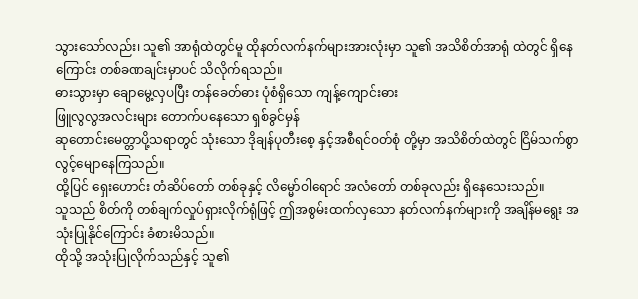သွားသော်လည်း၊ သူ၏ အာရုံထဲတွင်မူ ထိုနတ်လက်နက်များအားလုံးမှာ သူ၏ အသိစိတ်အာရုံ ထဲတွင် ရှိနေကြောင်း တစ်ခဏချင်းမှာပင် သိလိုက်ရသည်။
ဓားသွားမှာ ချောမွေ့လှပပြီး တန်ခေတ်ဓား ပုံစံရှိသော ကျန့်ကျောင်းဓား
ဖြူလွလွအလင်းများ တောက်ပနေသော ရှစ်ခွင်မှန်
ဆုတောင်းမေတ္တာပို့သရာတွင် သုံးသော ဒိုချန်ပုတီးစေ့ နှင့်အစီရင်ဝတ်စုံ တို့မှာ အသိစိတ်ထဲတွင် ငြိမ်သက်စွာ လွင့်မျောနေကြသည်။
ထို့ပြင် ရှေးဟောင်း တံဆိပ်တော် တစ်ခုနှင့် လိမ္မော်ဝါရောင် အလံတော် တစ်ခုလည်း ရှိနေသေးသည်။
သူသည် စိတ်ကို တစ်ချက်လှုပ်ရှားလိုက်ရုံဖြင့် ဤအစွမ်းထက်လှသော နတ်လက်နက်များကို အချိန်မရွေး အသုံးပြုနိုင်ကြောင်း ခံစားမိသည်။
ထိုသို့ အသုံးပြုလိုက်သည်နှင့် သူ၏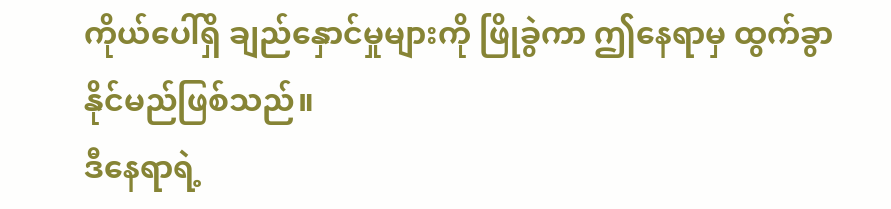ကိုယ်ပေါ်ရှိ ချည်နှောင်မှုများကို ဖြိုခွဲကာ ဤနေရာမှ ထွက်ခွာနိုင်မည်ဖြစ်သည်။
ဒီနေရာရဲ့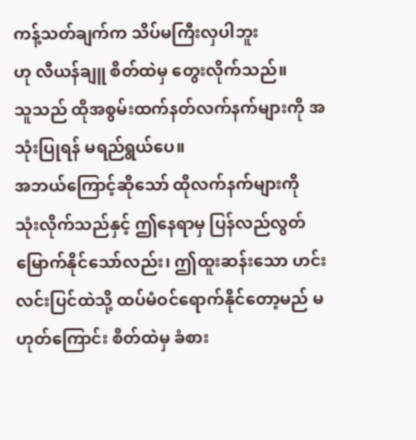ကန့်သတ်ချက်က သိပ်မကြီးလှပါဘူး
ဟု လီယန်ချူ စိတ်ထဲမှ တွေးလိုက်သည်။
သူသည် ထိုအစွမ်းထက်နတ်လက်နက်များကို အသုံးပြုရန် မရည်ရွယ်ပေ။
အဘယ်ကြောင့်ဆိုသော် ထိုလက်နက်များကို သုံးလိုက်သည်နှင့် ဤနေရာမှ ပြန်လည်လွတ်မြောက်နိုင်သော်လည်း၊ ဤထူးဆန်းသော ဟင်းလင်းပြင်ထဲသို့ ထပ်မံဝင်ရောက်နိုင်တော့မည် မဟုတ်ကြောင်း စိတ်ထဲမှ ခံစား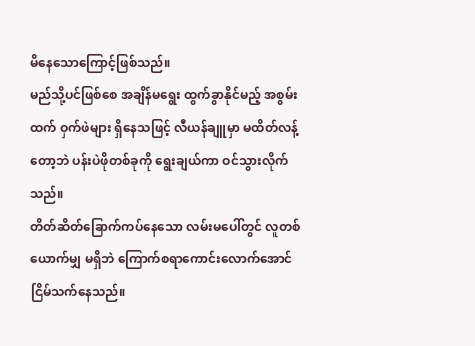မိနေသောကြောင့်ဖြစ်သည်။
မည်သို့ပင်ဖြစ်စေ အချိန်မရွေး ထွက်ခွာနိုင်မည့် အစွမ်းထက် ဝှက်ဖဲများ ရှိနေသဖြင့် လီယန်ချူမှာ မထိတ်လန့်တော့ဘဲ ပန်းပဲဖိုတစ်ခုကို ရွေးချယ်ကာ ဝင်သွားလိုက်သည်။
တိတ်ဆိတ်ခြောက်ကပ်နေသော လမ်းမပေါ်တွင် လူတစ်ယောက်မျှ မရှိဘဲ ကြောက်စရာကောင်းလောက်အောင် ငြိမ်သက်နေသည်။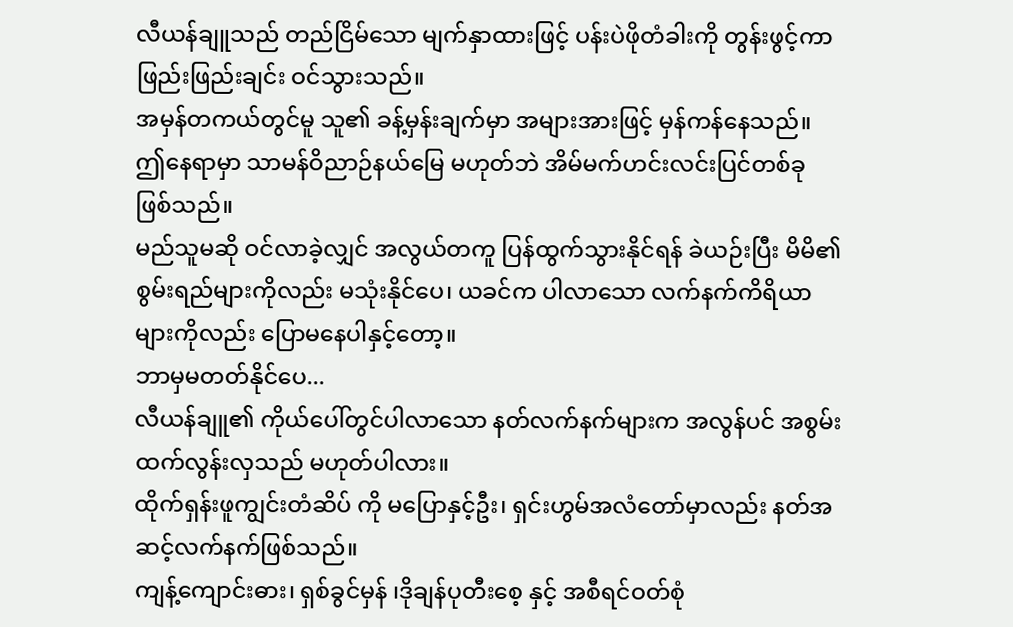လီယန်ချူသည် တည်ငြိမ်သော မျက်နှာထားဖြင့် ပန်းပဲဖိုတံခါးကို တွန်းဖွင့်ကာ ဖြည်းဖြည်းချင်း ဝင်သွားသည်။
အမှန်တကယ်တွင်မူ သူ၏ ခန့်မှန်းချက်မှာ အများအားဖြင့် မှန်ကန်နေသည်။
ဤနေရာမှာ သာမန်ဝိညာဉ်နယ်မြေ မဟုတ်ဘဲ အိမ်မက်ဟင်းလင်းပြင်တစ်ခု ဖြစ်သည်။
မည်သူမဆို ဝင်လာခဲ့လျှင် အလွယ်တကူ ပြန်ထွက်သွားနိုင်ရန် ခဲယဉ်းပြီး မိမိ၏ စွမ်းရည်များကိုလည်း မသုံးနိုင်ပေ၊ ယခင်က ပါလာသော လက်နက်ကိရိယာများကိုလည်း ပြောမနေပါနှင့်တော့။
ဘာမှမတတ်နိုင်ပေ...
လီယန်ချူ၏ ကိုယ်ပေါ်တွင်ပါလာသော နတ်လက်နက်များက အလွန်ပင် အစွမ်းထက်လွန်းလှသည် မဟုတ်ပါလား။
ထိုက်ရှန်းဖူကျွင်းတံဆိပ် ကို မပြောနှင့်ဦး၊ ရှင်းဟွမ်အလံတော်မှာလည်း နတ်အဆင့်လက်နက်ဖြစ်သည်။
ကျန့်ကျောင်းဓား၊ ရှစ်ခွင်မှန် ၊ဒိုချန်ပုတီးစေ့ နှင့် အစီရင်ဝတ်စုံ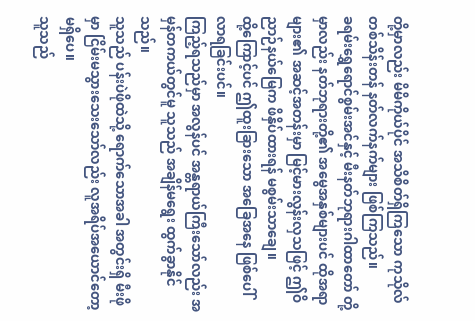တို့မှာလည်း မိမိကိုယ်ပိုင် အသိစိတ်ရှိကြသော ကုသိုလ်တစ်သိန်းတန် နတ်လက်နက်များ ဖြစ်ကြသည်။
ခရမ်းရွှေရောင်စွမ်းအင်နှင့် မီးနတ်ဘုရားဂါထာတော် တို့မှာလည်း နတ်ဘုရားတို့၏ အမွေအနှစ်များပင် ထိုအရာများ၏ အဆင့်အတန်းမှာ မြင့်မားလွန်းလှသဖြင့် ဤဝိညာဉ်နယ်မြေက ဖိနှိပ်ထားရန် မစွမ်းသာချေ။
ထို့ကြောင့်ပင် ဤထူးခြားသော အခြေအနေ ဖြစ်ပေါ်လာရခြင်းပင်။
ကြည့်ရသည်မှာ အလွန်ပင် အန္တရာယ်ကြီးသော်လည်း အမှန်တကယ်တွင်မူ သူသည် အချိန်မရွေး ထွက်ခွာနိုင်သည်။
သူသည် ပန်းပဲဖိုထဲသို့ ရောက်သောအခါ အတွင်းရှိ မီးဖိုမှာ ငြိမ်းမသွားသေးသော်လည်း လူအရိပ်အယောင်တော့ မရှိပေ။
သူသည်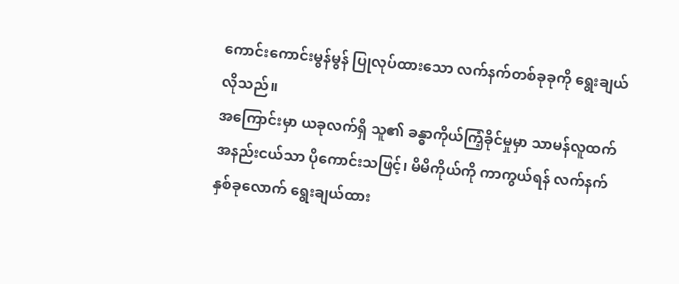ကောင်းကောင်းမွန်မွန် ပြုလုပ်ထားသော လက်နက်တစ်ခုခုကို ရွေးချယ်လိုသည်။
အကြောင်းမှာ ယခုလက်ရှိ သူ၏ ခန္ဓာကိုယ်ကြံ့ခိုင်မှုမှာ သာမန်လူထက် အနည်းငယ်သာ ပိုကောင်းသဖြင့်၊ မိမိကိုယ်ကို ကာကွယ်ရန် လက်နက်နှစ်ခုလောက် ရွေးချယ်ထား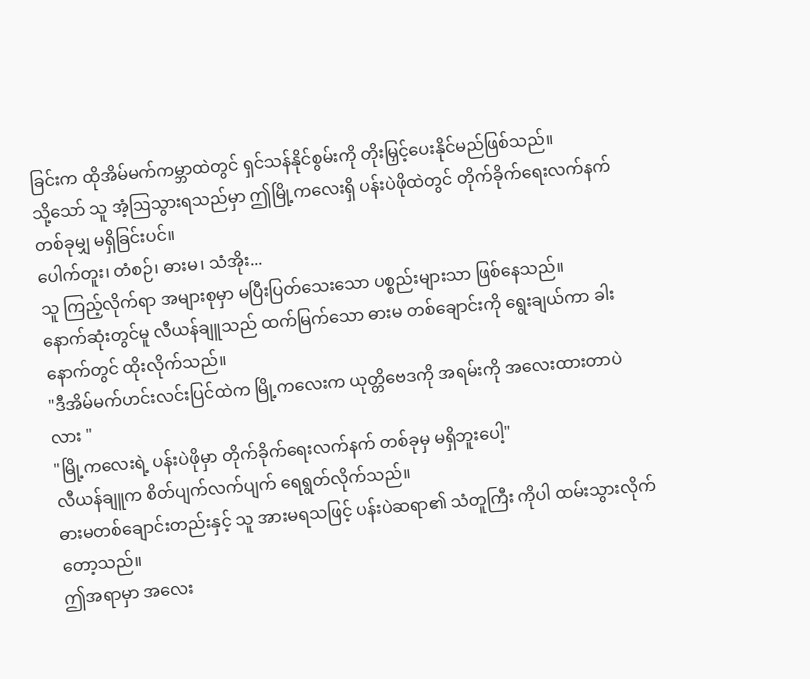ခြင်းက ထိုအိမ်မက်ကမ္ဘာထဲတွင် ရှင်သန်နိုင်စွမ်းကို တိုးမြှင့်ပေးနိုင်မည်ဖြစ်သည်။
သို့သော် သူ အံ့ဩသွားရသည်မှာ ဤမြို့ကလေးရှိ ပန်းပဲဖိုထဲတွင် တိုက်ခိုက်ရေးလက်နက် တစ်ခုမျှ မရှိခြင်းပင်။
ပေါက်တူး၊ တံစဉ်၊ ဓားမ၊ သံအိုး...
သူ ကြည့်လိုက်ရာ အများစုမှာ မပြီးပြတ်သေးသော ပစ္စည်းများသာ ဖြစ်နေသည်။
နောက်ဆုံးတွင်မူ လီယန်ချူသည် ထက်မြက်သော ဓားမ တစ်ချောင်းကို ရွေးချယ်ကာ ခါးနောက်တွင် ထိုးလိုက်သည်။
"ဒီအိမ်မက်ဟင်းလင်းပြင်ထဲက မြို့ကလေးက ယုတ္တိဗေဒကို အရမ်းကို အလေးထားတာပဲလား "
"မြို့ကလေးရဲ့ ပန်းပဲဖိုမှာ တိုက်ခိုက်ရေးလက်နက် တစ်ခုမှ မရှိဘူးပေါ့"
လီယန်ချူက စိတ်ပျက်လက်ပျက် ရေရွတ်လိုက်သည်။
ဓားမတစ်ချောင်းတည်းနှင့် သူ အားမရသဖြင့် ပန်းပဲဆရာ၏ သံတူကြီး ကိုပါ ထမ်းသွားလိုက်တော့သည်။
ဤအရာမှာ အလေး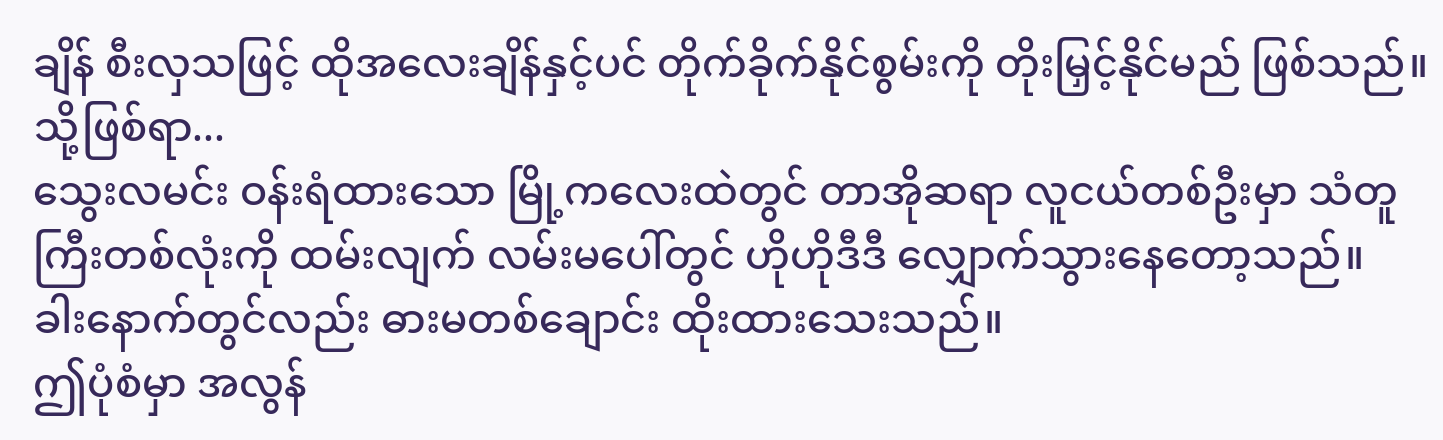ချိန် စီးလှသဖြင့် ထိုအလေးချိန်နှင့်ပင် တိုက်ခိုက်နိုင်စွမ်းကို တိုးမြှင့်နိုင်မည် ဖြစ်သည်။
သို့ဖြစ်ရာ...
သွေးလမင်း ဝန်းရံထားသော မြို့ကလေးထဲတွင် တာအိုဆရာ လူငယ်တစ်ဦးမှာ သံတူကြီးတစ်လုံးကို ထမ်းလျက် လမ်းမပေါ်တွင် ဟိုဟိုဒီဒီ လျှောက်သွားနေတော့သည်။
ခါးနောက်တွင်လည်း ဓားမတစ်ချောင်း ထိုးထားသေးသည်။
ဤပုံစံမှာ အလွန်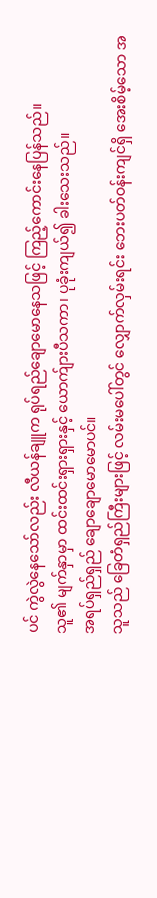ပင် ကွဲလွဲနေသော်လည်း လီယန်ချူက ရုပ်ရည်ချောမောနေသဖြင့် ကြည့်ကောင်းနေပြန်သည်။
သူ၏ မျက်နှာမှာ ထင်းထင်းရှားရှားနှင့် ယောက်ျားပီသကာ၊ ပုခုံးကျယ်၍ ခါးသေးသည်။
အရပ်ရှည်ရှည် ချောချောမောမောပင်။
သူသည် ခြေတံရှည်ကြီးများဖြင့် လမ်းမပေါ်တွင် လျှောက်လှမ်းရင်း ဘေးပတ်ဝန်းကျင်ရှိ အေးစိမ့်သော အ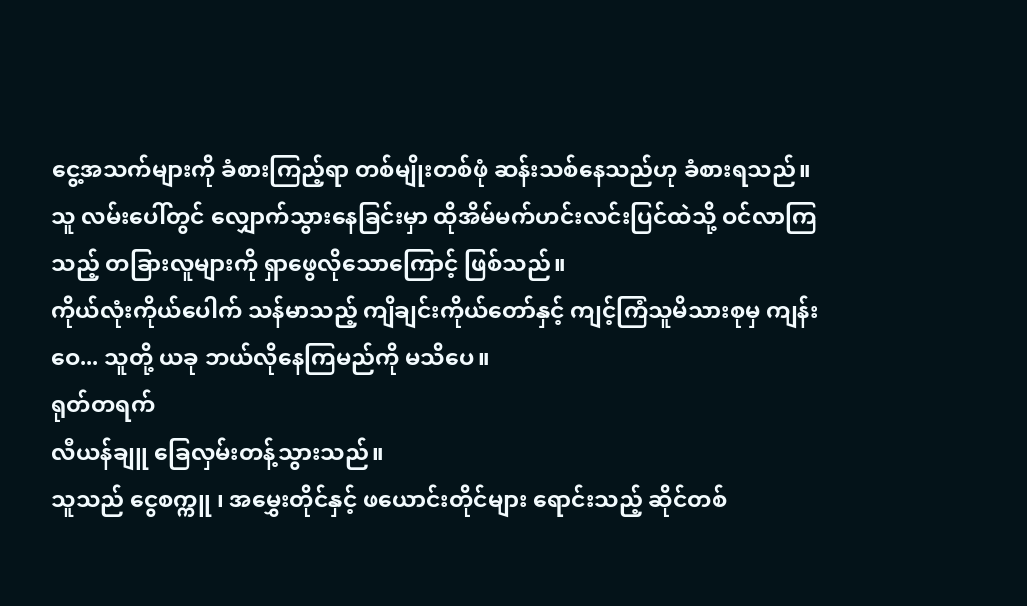ငွေ့အသက်များကို ခံစားကြည့်ရာ တစ်မျိုးတစ်ဖုံ ဆန်းသစ်နေသည်ဟု ခံစားရသည်။
သူ လမ်းပေါ်တွင် လျှောက်သွားနေခြင်းမှာ ထိုအိမ်မက်ဟင်းလင်းပြင်ထဲသို့ ဝင်လာကြသည့် တခြားလူများကို ရှာဖွေလိုသောကြောင့် ဖြစ်သည်။
ကိုယ်လုံးကိုယ်ပေါက် သန်မာသည့် ကျိချင်းကိုယ်တော်နှင့် ကျင့်ကြံသူမိသားစုမှ ကျန်းဝေ... သူတို့ ယခု ဘယ်လိုနေကြမည်ကို မသိပေ။
ရုတ်တရက်
လီယန်ချူ ခြေလှမ်းတန့်သွားသည်။
သူသည် ငွေစက္ကူ ၊ အမွှေးတိုင်နှင့် ဖယောင်းတိုင်များ ရောင်းသည့် ဆိုင်တစ်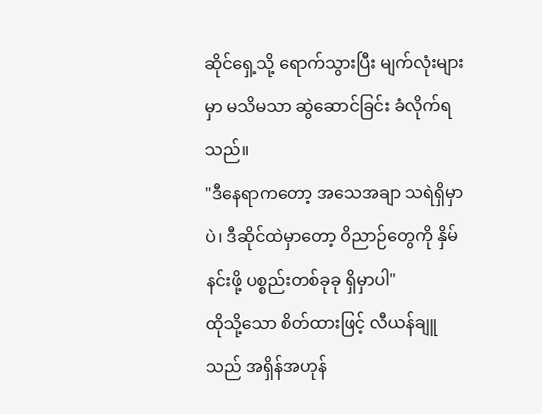ဆိုင်ရှေ့သို့ ရောက်သွားပြီး မျက်လုံးများမှာ မသိမသာ ဆွဲဆောင်ခြင်း ခံလိုက်ရသည်။
"ဒီနေရာကတော့ အသေအချာ သရဲရှိမှာပဲ၊ ဒီဆိုင်ထဲမှာတော့ ဝိညာဉ်တွေကို နှိမ်နင်းဖို့ ပစ္စည်းတစ်ခုခု ရှိမှာပါ"
ထိုသို့သော စိတ်ထားဖြင့် လီယန်ချူသည် အရှိန်အဟုန်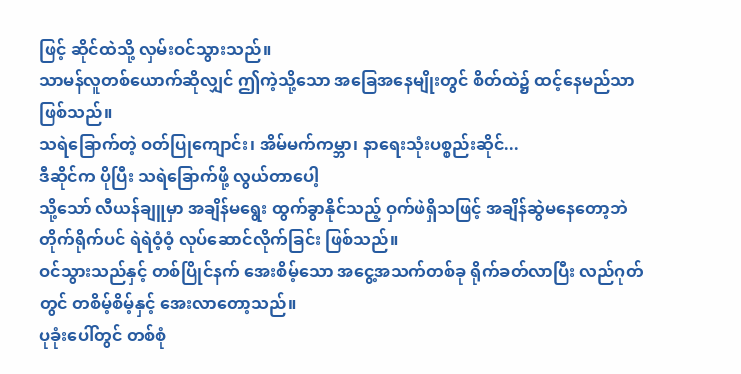ဖြင့် ဆိုင်ထဲသို့ လှမ်းဝင်သွားသည်။
သာမန်လူတစ်ယောက်ဆိုလျှင် ဤကဲ့သို့သော အခြေအနေမျိုးတွင် စိတ်ထဲ၌ ထင့်နေမည်သာ ဖြစ်သည်။
သရဲခြောက်တဲ့ ဝတ်ပြုကျောင်း၊ အိမ်မက်ကမ္ဘာ၊ နာရေးသုံးပစ္စည်းဆိုင်...
ဒီဆိုင်က ပိုပြီး သရဲခြောက်ဖို့ လွယ်တာပေါ့
သို့သော် လီယန်ချူမှာ အချိန်မရွေး ထွက်ခွာနိုင်သည့် ဝှက်ဖဲရှိသဖြင့် အချိန်ဆွဲမနေတော့ဘဲ တိုက်ရိုက်ပင် ရဲရဲဝံ့ဝံ့ လုပ်ဆောင်လိုက်ခြင်း ဖြစ်သည်။
ဝင်သွားသည်နှင့် တစ်ပြိုင်နက် အေးစိမ့်သော အငွေ့အသက်တစ်ခု ရိုက်ခတ်လာပြီး လည်ဂုတ်တွင် တစိမ့်စိမ့်နှင့် အေးလာတော့သည်။
ပုခုံးပေါ်တွင် တစ်စုံ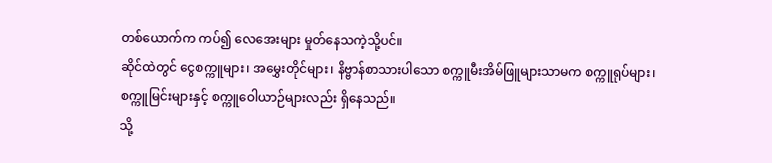တစ်ယောက်က ကပ်၍ လေအေးများ မှုတ်နေသကဲ့သို့ပင်။
ဆိုင်ထဲတွင် ငွေစက္ကူများ၊ အမွှေးတိုင်များ၊ နိဗ္ဗာန်စာသားပါသော စက္ကူမီးအိမ်ဖြူများသာမက စက္ကူရုပ်များ၊ စက္ကူမြင်းများနှင့် စက္ကူဝေါယာဉ်များလည်း ရှိနေသည်။
သို့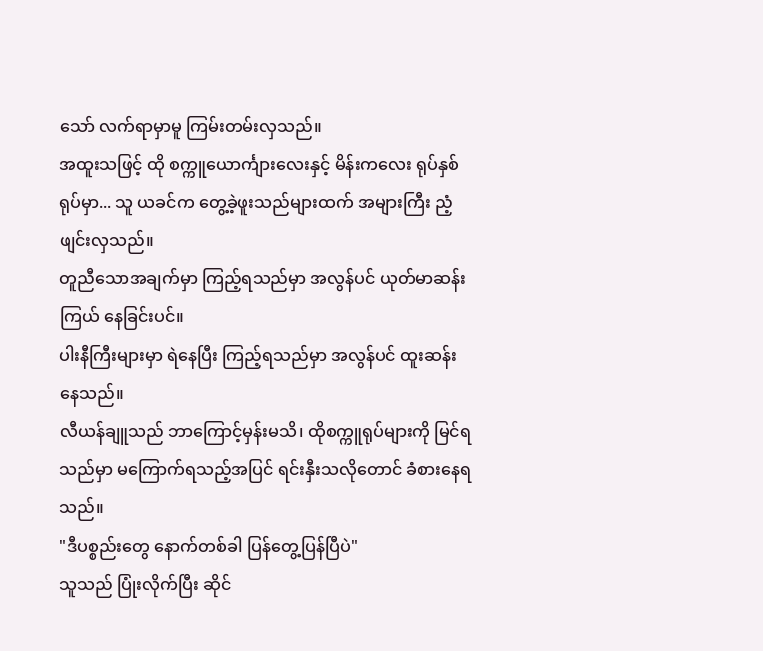သော် လက်ရာမှာမူ ကြမ်းတမ်းလှသည်။
အထူးသဖြင့် ထို စက္ကူယောင်္ကျားလေးနှင့် မိန်းကလေး ရုပ်နှစ်ရုပ်မှာ... သူ ယခင်က တွေ့ခဲ့ဖူးသည်များထက် အများကြီး ညံ့ဖျင်းလှသည်။
တူညီသောအချက်မှာ ကြည့်ရသည်မှာ အလွန်ပင် ယုတ်မာဆန်းကြယ် နေခြင်းပင်။
ပါးနီကြီးများမှာ ရဲနေပြီး ကြည့်ရသည်မှာ အလွန်ပင် ထူးဆန်းနေသည်။
လီယန်ချူသည် ဘာကြောင့်မှန်းမသိ၊ ထိုစက္ကူရုပ်များကို မြင်ရသည်မှာ မကြောက်ရသည့်အပြင် ရင်းနှီးသလိုတောင် ခံစားနေရသည်။
"ဒီပစ္စည်းတွေ နောက်တစ်ခါ ပြန်တွေ့ပြန်ပြီပဲ"
သူသည် ပြုံးလိုက်ပြီး ဆိုင်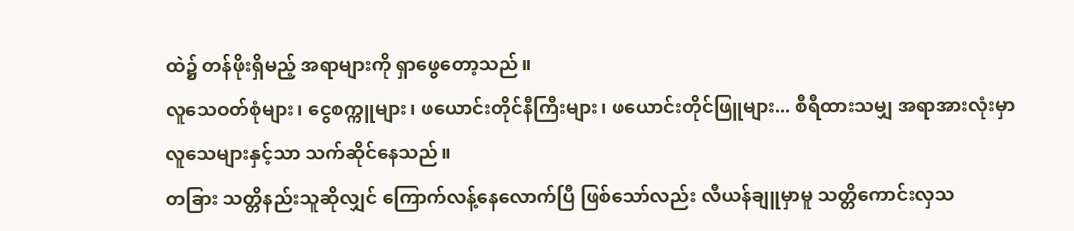ထဲ၌ တန်ဖိုးရှိမည့် အရာများကို ရှာဖွေတော့သည်။
လူသေဝတ်စုံများ၊ ငွေစက္ကူများ၊ ဖယောင်းတိုင်နီကြီးများ၊ ဖယောင်းတိုင်ဖြူများ... စီရီထားသမျှ အရာအားလုံးမှာ လူသေများနှင့်သာ သက်ဆိုင်နေသည်။
တခြား သတ္တိနည်းသူဆိုလျှင် ကြောက်လန့်နေလောက်ပြီ ဖြစ်သော်လည်း လီယန်ချူမှာမူ သတ္တိကောင်းလှသ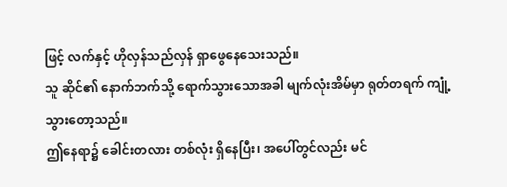ဖြင့် လက်နှင့် ဟိုလှန်သည်လှန် ရှာဖွေနေသေးသည်။
သူ ဆိုင်၏ နောက်ဘက်သို့ ရောက်သွားသောအခါ မျက်လုံးအိမ်မှာ ရုတ်တရက် ကျုံ့သွားတော့သည်။
ဤနေရာ၌ ခေါင်းတလား တစ်လုံး ရှိနေပြီး၊ အပေါ်တွင်လည်း မင်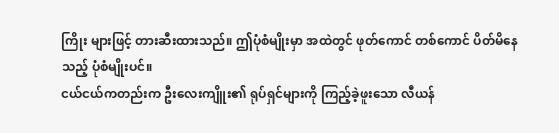ကြိုး များဖြင့် တားဆီးထားသည်။ ဤပုံစံမျိုးမှာ အထဲတွင် ဖုတ်ကောင် တစ်ကောင် ပိတ်မိနေသည့် ပုံစံမျိုးပင်။
ငယ်ငယ်ကတည်းက ဦးလေးကျိူး၏ ရုပ်ရှင်များကို ကြည့်ခဲ့ဖူးသော လီယန်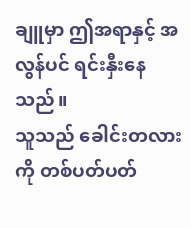ချူမှာ ဤအရာနှင့် အလွန်ပင် ရင်းနှီးနေသည်။
သူသည် ခေါင်းတလားကို တစ်ပတ်ပတ်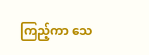ကြည့်ကာ သေ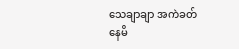သေချာချာ အကဲခတ်နေမိ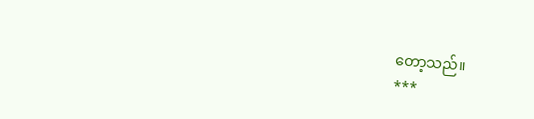တော့သည်။
***